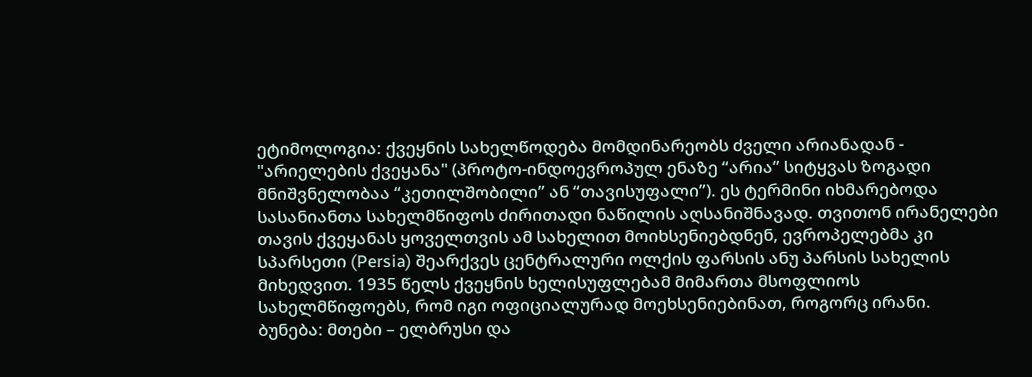ეტიმოლოგია: ქვეყნის სახელწოდება მომდინარეობს ძველი არიანადან - "არიელების ქვეყანა" (პროტო-ინდოევროპულ ენაზე “არია” სიტყვას ზოგადი მნიშვნელობაა “კეთილშობილი” ან “თავისუფალი”). ეს ტერმინი იხმარებოდა სასანიანთა სახელმწიფოს ძირითადი ნაწილის აღსანიშნავად. თვითონ ირანელები თავის ქვეყანას ყოველთვის ამ სახელით მოიხსენიებდნენ, ევროპელებმა კი სპარსეთი (Persia) შეარქვეს ცენტრალური ოლქის ფარსის ანუ პარსის სახელის მიხედვით. 1935 წელს ქვეყნის ხელისუფლებამ მიმართა მსოფლიოს სახელმწიფოებს, რომ იგი ოფიციალურად მოეხსენიებინათ, როგორც ირანი.
ბუნება: მთები – ელბრუსი და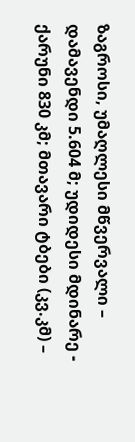ზაგროსი, უმაღლესი მწვერვალი – დამავენდი 5.604 მ; უდიდესი მდინარე - ქარუნი 830 კმ; მთავარი ტბები (კვ.კმ) –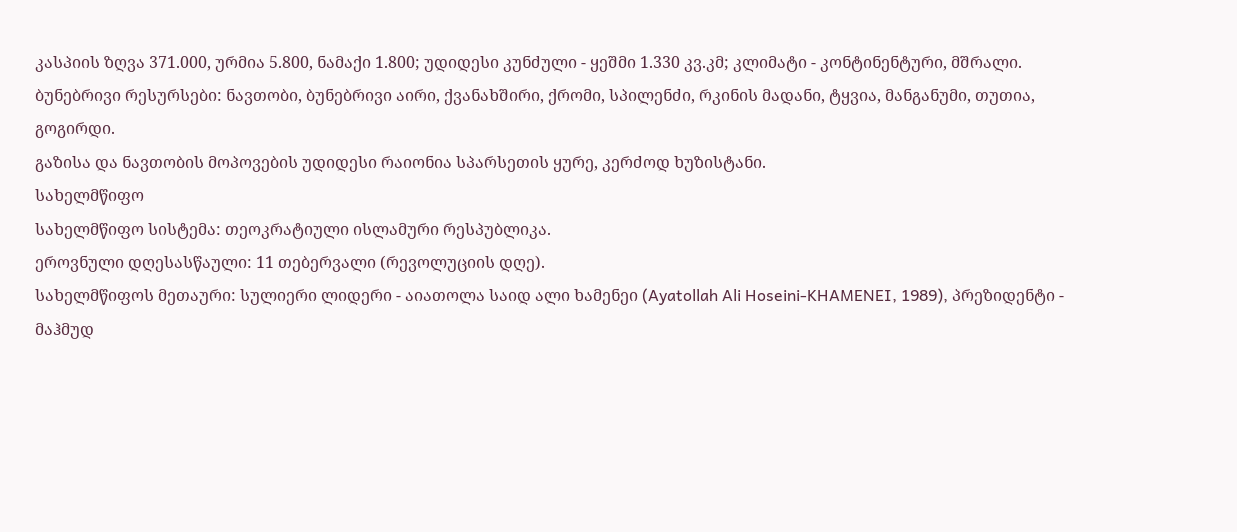კასპიის ზღვა 371.000, ურმია 5.800, ნამაქი 1.800; უდიდესი კუნძული - ყეშმი 1.330 კვ.კმ; კლიმატი - კონტინენტური, მშრალი.
ბუნებრივი რესურსები: ნავთობი, ბუნებრივი აირი, ქვანახშირი, ქრომი, სპილენძი, რკინის მადანი, ტყვია, მანგანუმი, თუთია, გოგირდი.
გაზისა და ნავთობის მოპოვების უდიდესი რაიონია სპარსეთის ყურე, კერძოდ ხუზისტანი.
სახელმწიფო
სახელმწიფო სისტემა: თეოკრატიული ისლამური რესპუბლიკა.
ეროვნული დღესასწაული: 11 თებერვალი (რევოლუციის დღე).
სახელმწიფოს მეთაური: სულიერი ლიდერი - აიათოლა საიდ ალი ხამენეი (Ayatollah Ali Hoseini-KHAMENEI, 1989), პრეზიდენტი - მაჰმუდ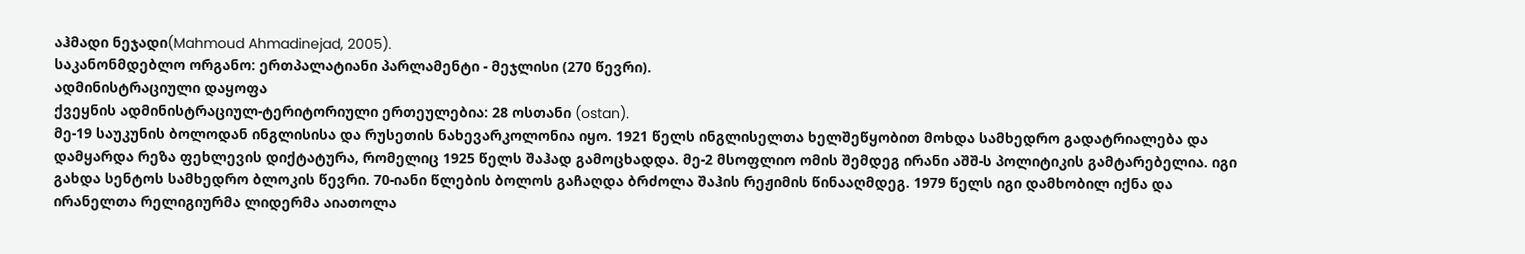აჰმადი ნეჯადი(Mahmoud Ahmadinejad, 2005).
საკანონმდებლო ორგანო: ერთპალატიანი პარლამენტი - მეჯლისი (270 წევრი).
ადმინისტრაციული დაყოფა
ქვეყნის ადმინისტრაციულ-ტერიტორიული ერთეულებია: 28 ოსთანი (ostan).
მე-19 საუკუნის ბოლოდან ინგლისისა და რუსეთის ნახევარკოლონია იყო. 1921 წელს ინგლისელთა ხელშეწყობით მოხდა სამხედრო გადატრიალება და დამყარდა რეზა ფეხლევის დიქტატურა, რომელიც 1925 წელს შაჰად გამოცხადდა. მე-2 მსოფლიო ომის შემდეგ ირანი აშშ-ს პოლიტიკის გამტარებელია. იგი გახდა სენტოს სამხედრო ბლოკის წევრი. 70-იანი წლების ბოლოს გაჩაღდა ბრძოლა შაჰის რეჟიმის წინააღმდეგ. 1979 წელს იგი დამხობილ იქნა და ირანელთა რელიგიურმა ლიდერმა აიათოლა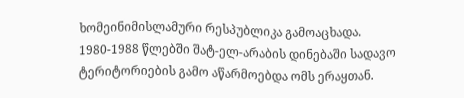ხომეინიმისლამური რესპუბლიკა გამოაცხადა. 1980-1988 წლებში შატ-ელ-არაბის დინებაში სადავო ტერიტორიების გამო აწარმოებდა ომს ერაყთან.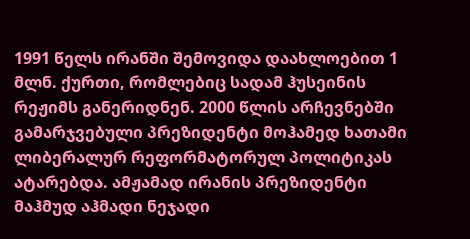1991 წელს ირანში შემოვიდა დაახლოებით 1 მლნ. ქურთი, რომლებიც სადამ ჰუსეინის რეჟიმს განერიდნენ. 2000 წლის არჩევნებში გამარჯვებული პრეზიდენტი მოჰამედ ხათამი ლიბერალურ რეფორმატორულ პოლიტიკას ატარებდა. ამჟამად ირანის პრეზიდენტი მაჰმუდ აჰმადი ნეჯადი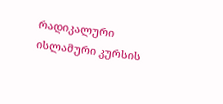რადიკალური ისლამური კურსის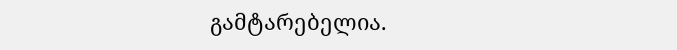გამტარებელია.